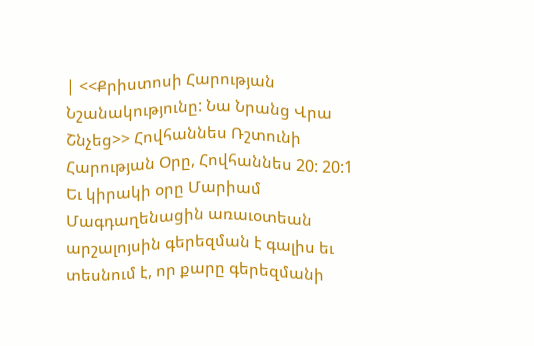| <<Քրիստոսի Հարության Նշանակությունը: Նա Նրանց Վրա Շնչեց>> Հովհաննես Ռշտունի Հարության Օրը, Հովհաննես 20: 20:1 Եւ կիրակի օրը Մարիամ Մագդաղենացին առաւօտեան արշալոյսին գերեզման է գալիս եւ տեսնում է, որ քարը գերեզմանի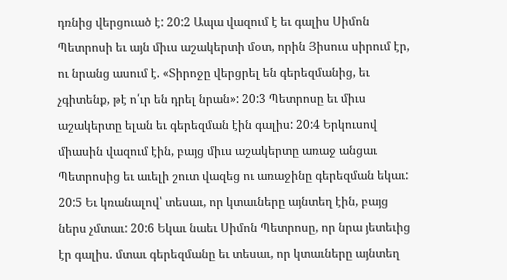դռնից վերցուած է: 20:2 Ապա վազում է եւ գալիս Սիմոն Պետրոսի եւ այն միւս աշակերտի մօտ, որին Յիսուս սիրում էր, ու նրանց ասում է. «Տիրոջը վերցրել են գերեզմանից, եւ չգիտենք, թէ ո՛ւր են դրել նրան»: 20:3 Պետրոսը եւ միւս աշակերտը ելան եւ գերեզման էին գալիս: 20:4 Երկուսով միասին վազում էին, բայց միւս աշակերտը առաջ անցաւ Պետրոսից եւ աւելի շուտ վազեց ու առաջինը գերեզման եկաւ: 20:5 Եւ կռանալով՝ տեսաւ, որ կտաւները այնտեղ էին, բայց ներս չմտաւ: 20:6 Եկաւ նաեւ Սիմոն Պետրոսը, որ նրա յետեւից էր գալիս. մտաւ գերեզմանը եւ տեսաւ, որ կտաւները այնտեղ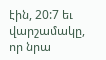էին, 20:7 եւ վարշամակը, որ նրա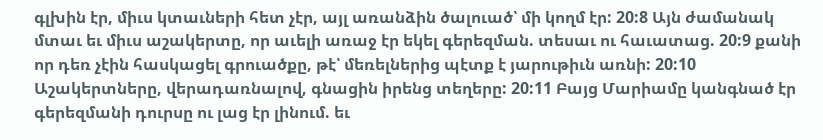գլխին էր, միւս կտաւների հետ չէր, այլ առանձին ծալուած՝ մի կողմ էր: 20:8 Այն ժամանակ մտաւ եւ միւս աշակերտը, որ աւելի առաջ էր եկել գերեզման. տեսաւ ու հաւատաց. 20:9 քանի որ դեռ չէին հասկացել գրուածքը, թէ՝ մեռելներից պէտք է յարութիւն առնի: 20:10 Աշակերտները, վերադառնալով, գնացին իրենց տեղերը: 20:11 Բայց Մարիամը կանգնած էր գերեզմանի դուրսը ու լաց էր լինում. եւ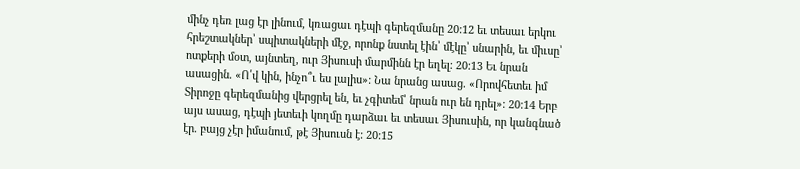մինչ դեռ լաց էր լինում, կռացաւ դէպի գերեզմանը 20:12 եւ տեսաւ երկու հրեշտակներ՝ սպիտակների մէջ, որոնք նստել էին՝ մէկը՝ սնարին, եւ միւսը՝ ոտքերի մօտ, այնտեղ, ուր Յիսուսի մարմինն էր եղել: 20:13 Եւ նրան ասացին. «Ո՛վ կին, ինչո՞ւ ես լալիս»: Նա նրանց ասաց. «Որովհետեւ իմ Տիրոջը գերեզմանից վերցրել են, եւ չգիտեմ՝ նրան ուր են դրել»: 20:14 Երբ այս ասաց, դէպի յետեւի կողմը դարձաւ եւ տեսաւ Յիսուսին, որ կանգնած էր. բայց չէր իմանում, թէ Յիսուսն է: 20:15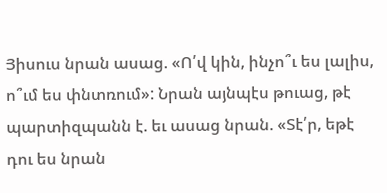Յիսուս նրան ասաց. «Ո՛վ կին, ինչո՞ւ ես լալիս, ո՞ւմ ես փնտռում»: Նրան այնպէս թուաց, թէ պարտիզպանն է. եւ ասաց նրան. «Տէ՛ր, եթէ դու ես նրան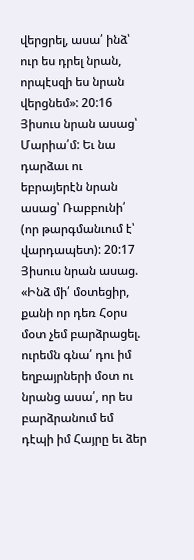վերցրել, ասա՛ ինձ՝ ուր ես դրել նրան, որպէսզի ես նրան վերցնեմ»: 20:16 Յիսուս նրան ասաց՝ Մարիա՛մ: Եւ նա դարձաւ ու եբրայերէն նրան ասաց՝ Ռաբբունի՛ (որ թարգմանւում է՝ վարդապետ): 20:17 Յիսուս նրան ասաց. «Ինձ մի՛ մօտեցիր, քանի որ դեռ Հօրս մօտ չեմ բարձրացել. ուրեմն գնա՛ դու իմ եղբայրների մօտ ու նրանց ասա՛, որ ես բարձրանում եմ դէպի իմ Հայրը եւ ձեր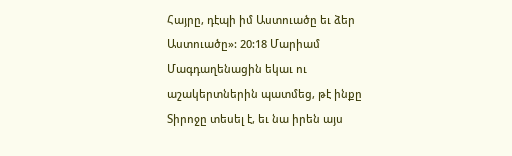Հայրը, դէպի իմ Աստուածը եւ ձեր Աստուածը»: 20:18 Մարիամ Մագդաղենացին եկաւ ու աշակերտներին պատմեց, թէ ինքը Տիրոջը տեսել է, եւ նա իրեն այս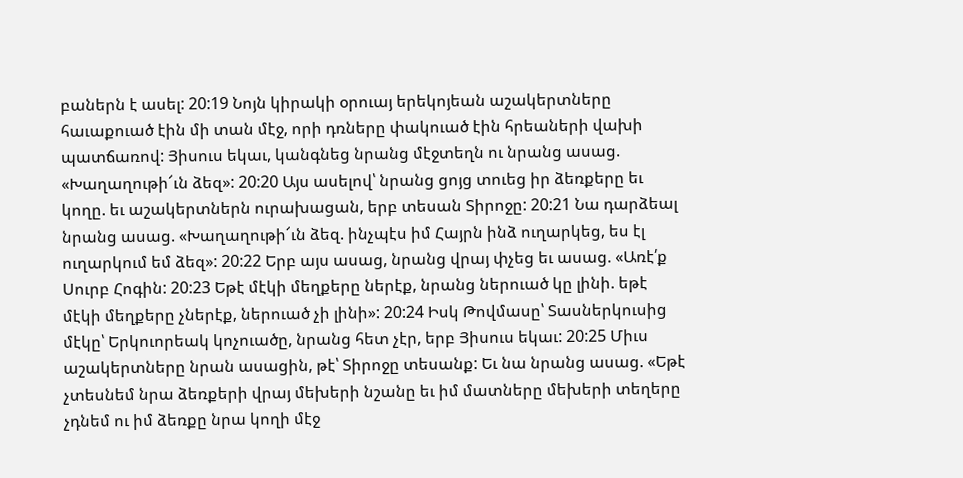բաներն է ասել: 20:19 Նոյն կիրակի օրուայ երեկոյեան աշակերտները հաւաքուած էին մի տան մէջ, որի դռները փակուած էին հրեաների վախի պատճառով: Յիսուս եկաւ, կանգնեց նրանց մէջտեղն ու նրանց ասաց. «Խաղաղութի՜ւն ձեզ»: 20:20 Այս ասելով՝ նրանց ցոյց տուեց իր ձեռքերը եւ կողը. եւ աշակերտներն ուրախացան, երբ տեսան Տիրոջը: 20:21 Նա դարձեալ նրանց ասաց. «Խաղաղութի՜ւն ձեզ. ինչպէս իմ Հայրն ինձ ուղարկեց, ես էլ ուղարկում եմ ձեզ»: 20:22 Երբ այս ասաց, նրանց վրայ փչեց եւ ասաց. «Առէ՛ք Սուրբ Հոգին: 20:23 Եթէ մէկի մեղքերը ներէք, նրանց ներուած կը լինի. եթէ մէկի մեղքերը չներէք, ներուած չի լինի»: 20:24 Իսկ Թովմասը՝ Տասներկուսից մէկը՝ Երկուորեակ կոչուածը, նրանց հետ չէր, երբ Յիսուս եկաւ: 20:25 Միւս աշակերտները նրան ասացին, թէ՝ Տիրոջը տեսանք: Եւ նա նրանց ասաց. «Եթէ չտեսնեմ նրա ձեռքերի վրայ մեխերի նշանը եւ իմ մատները մեխերի տեղերը չդնեմ ու իմ ձեռքը նրա կողի մէջ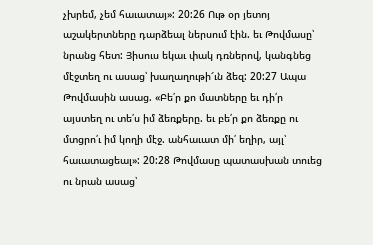չխրեմ, չեմ հաւատայ»: 20:26 Ութ օր յետոյ աշակերտները դարձեալ ներսում էին. եւ Թովմասը՝ նրանց հետ: Յիսուս եկաւ փակ դռներով, կանգնեց մէջտեղ ու ասաց՝ խաղաղութի՜ւն ձեզ: 20:27 Ապա Թովմասին ասաց. «Բե՛ր քո մատները եւ դի՛ր այստեղ ու տե՛ս իմ ձեռքերը. եւ բե՛ր քո ձեռքը ու մտցրո՛ւ իմ կողի մէջ. անհաւատ մի՛ եղիր, այլ՝ հաւատացեալ»: 20:28 Թովմասը պատասխան տուեց ու նրան ասաց՝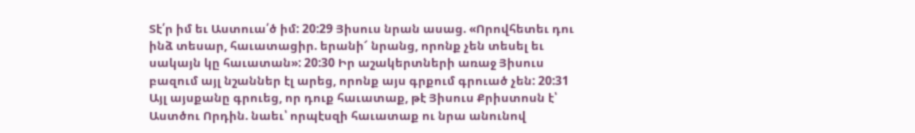Տէ՛ր իմ եւ Աստուա՛ծ իմ: 20:29 Յիսուս նրան ասաց. «Որովհետեւ դու ինձ տեսար, հաւատացիր. երանի՜ նրանց, որոնք չեն տեսել եւ սակայն կը հաւատան»: 20:30 Իր աշակերտների առաջ Յիսուս բազում այլ նշաններ էլ արեց, որոնք այս գրքում գրուած չեն: 20:31 Այլ այսքանը գրուեց, որ դուք հաւատաք, թէ Յիսուս Քրիստոսն է՝ Աստծու Որդին. նաեւ՝ որպէսզի հաւատաք ու նրա անունով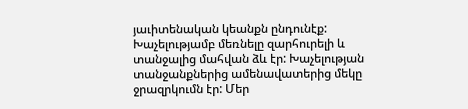յաւիտենական կեանքն ընդունէք: Խաչելությամբ մեռնելը զարհուրելի և տանջալից մահվան ձև էր: Խաչելության տանջանքներից ամենավատերից մեկը ջրազրկումն էր: Մեր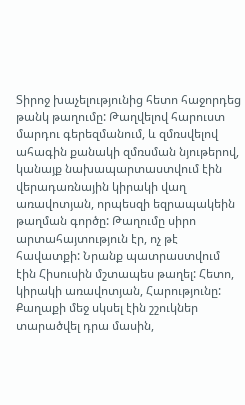Տիրոջ խաչելությունից հետո հաջորդեց թանկ թաղումը: Թաղվելով հարուստ մարդու գերեզմանում, և զմռսվելով ահագին քանակի զմռսման նյութերով, կանայք նախապարտաստվում էին վերադառնային կիրակի վաղ առավոտյան, որպեսզի եզրապակեին թաղման գործը: Թաղումը սիրո արտահայտություն էր, ոչ թէ հավատքի: Նրանք պատրաստվում էին Հիսուսին մշտապես թաղել: Հետո, կիրակի առավոտյան, Հարությունը: Քաղաքի մեջ սկսել էին շշուկներ տարածվել դրա մասին,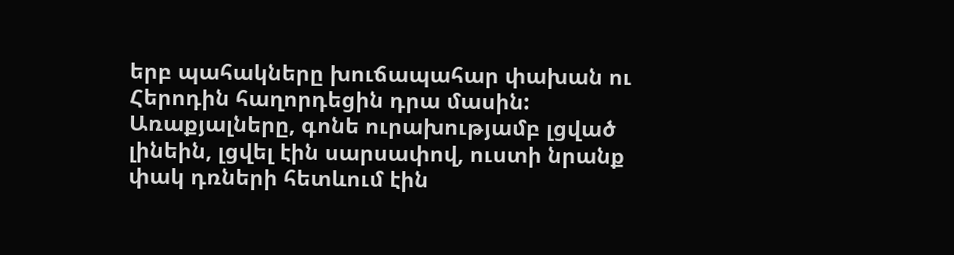երբ պահակները խուճապահար փախան ու Հերոդին հաղորդեցին դրա մասին: Առաքյալները, գոնե ուրախությամբ լցված լինեին, լցվել էին սարսափով, ուստի նրանք փակ դռների հետևում էին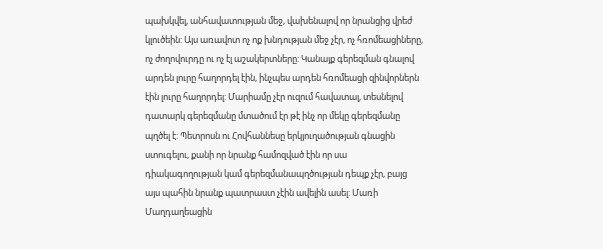պախկվել, անհավատության մեջ, վախենալով որ նրանցից վրեժ կլուծեին: Այս առավոտ ոչ ոք խնդության մեջ չէր, ոչ հռոմեացիները, ոչ ժողովուրդը ու ոչ էլ աշակերտները: Կանայք գերեզման գնալով արդեն լուրը հաղորդել էին, ինչպես արդեն հռոմեացի զինվորներն էին լուրը հաղորդել: Մարիամը չէր ուզում հավատալ, տեսնելով դատարկ գերեզմանը մտածում էր թէ ինչ որ մեկը գերեզմանը պղծել է: Պետրոսն ու Հովհաննեսը երկյուղածության գնացին ստուգելու, քանի որ նրանք համոզված էին որ սա դիակագողության կամ գերեզմանապղծության դեպք չէր, բայց այս պահին նրանք պատրաստ չէին ավելին ասել: Մառի Մաղդաղեացին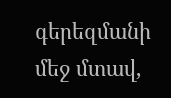գերեզմանի մեջ մտավ,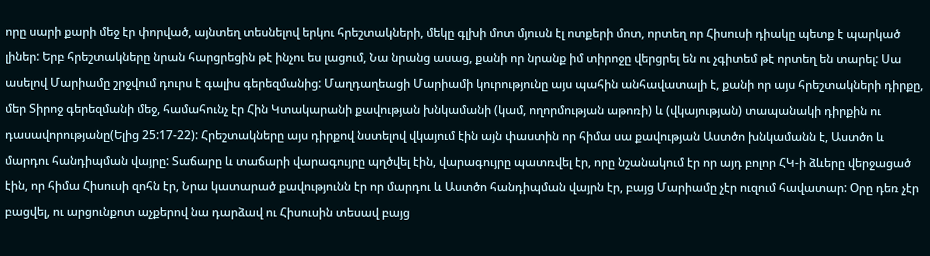որը սարի քարի մեջ էր փորված, այնտեղ տեսնելով երկու հրեշտակների, մեկը գլխի մոտ մյուսն էլ ոտքերի մոտ, որտեղ որ Հիսուսի դիակը պետք է պարկած լիներ: Երբ հրեշտակները նրան հարցրեցին թէ ինչու ես լացում, Նա նրանց ասաց, քանի որ նրանք իմ տիրոջը վերցրել են ու չգիտեմ թէ որտեղ են տարել: Սա ասելով Մարիամը շրջվում դուրս է գալիս գերեզմանից: Մաղդաղեացի Մարիամի կուրությունը այս պահին անհավատալի է, քանի որ այս հրեշտակների դիրքը, մեր Տիրոջ գերեզմանի մեջ, համահունչ էր Հին Կտակարանի քավության խնկամանի (կամ, ողորմության աթոռի) և (վկայության) տապանակի դիրքին ու դասավորությանը(Ելից 25:17-22): Հրեշտակները այս դիրքով նստելով վկայում էին այն փաստին որ հիմա սա քավության Աստծո խնկամանն է, Աստծո և մարդու հանդիպման վայրը: Տաճարը և տաճարի վարագույրը պղծվել էին, վարագույրը պատռվել էր, որը նշանակում էր որ այդ բոլոր ՀԿ-ի ձևերը վերջացած էին, որ հիմա Հիսուսի զոհն էր, Նրա կատարած քավությունն էր որ մարդու և Աստծո հանդիպման վայրն էր, բայց Մարիամը չէր ուզում հավատար: Օրը դեռ չէր բացվել, ու արցունքոտ աչքերով նա դարձավ ու Հիսուսին տեսավ բայց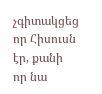չգիտակցեց որ Հիսուսն էր, քանի որ նա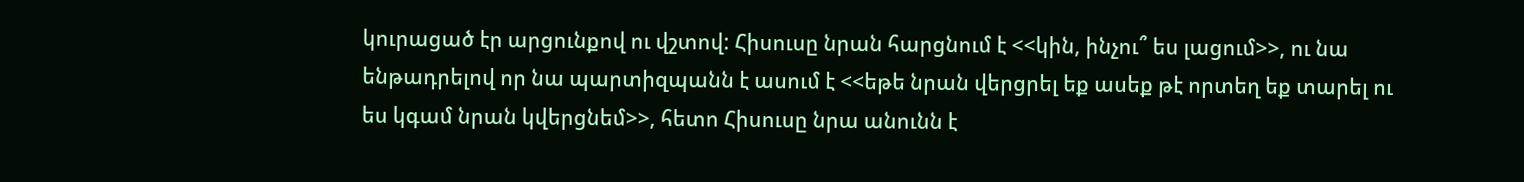կուրացած էր արցունքով ու վշտով: Հիսուսը նրան հարցնում է <<կին, ինչու՞ ես լացում>>, ու նա ենթադրելով որ նա պարտիզպանն է ասում է <<եթե նրան վերցրել եք ասեք թէ որտեղ եք տարել ու ես կգամ նրան կվերցնեմ>>, հետո Հիսուսը նրա անունն է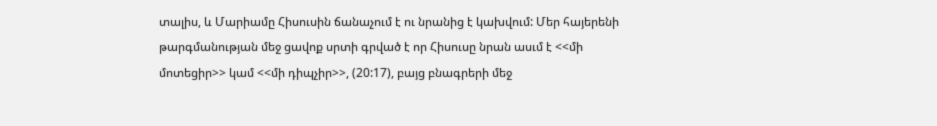տալիս, և Մարիամը Հիսուսին ճանաչում է ու նրանից է կախվում: Մեր հայերենի թարգմանության մեջ ցավոք սրտի գրված է որ Հիսուսը նրան ասւմ է <<մի մոտեցիր>> կամ <<մի դիպչիր>>, (20:17), բայց բնագրերի մեջ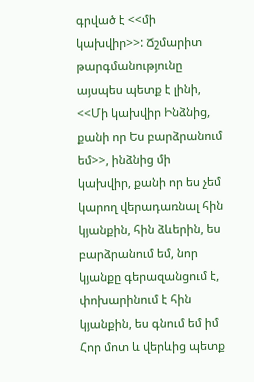գրված է <<մի կախվիր>>: Ճշմարիտ թարգմանությունը այսպես պետք է լինի, <<Մի կախվիր Ինձնից, քանի որ Ես բարձրանում եմ>>, ինձնից մի կախվիր, քանի որ ես չեմ կարող վերադառնալ հին կյանքին, հին ձևերին, ես բարձրանում եմ, նոր կյանքը գերազանցում է, փոխարինում է հին կյանքին, ես գնում եմ իմ Հոր մոտ և վերևից պետք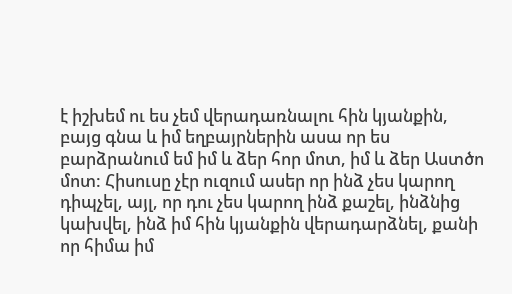է իշխեմ ու ես չեմ վերադառնալու հին կյանքին, բայց գնա և իմ եղբայրներին ասա որ ես բարձրանում եմ իմ և ձեր հոր մոտ, իմ և ձեր Աստծո մոտ: Հիսուսը չէր ուզում ասեր որ ինձ չես կարող դիպչել, այլ, որ դու չես կարող ինձ քաշել, ինձնից կախվել, ինձ իմ հին կյանքին վերադարձնել, քանի որ հիմա իմ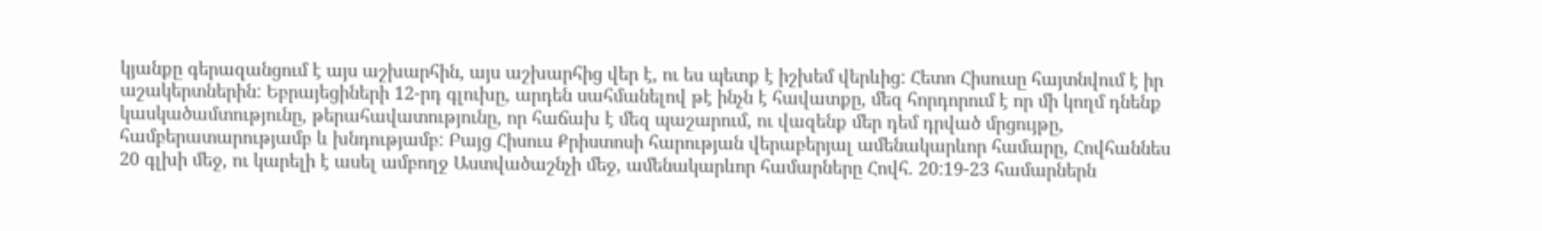կյանքը գերազանցում է այս աշխարհին, այս աշխարհից վեր է, ու ես պետք է իշխեմ վերևից: Հետո Հիսուսը հայտնվում է իր աշակերտներին: Եբրայեցիների 12-րդ գլուխը, արդեն սահմանելով թէ ինչն է հավատքը, մեզ հորդորում է որ մի կողմ դնենք կասկածամտությունը, թերահավատությունը, որ հաճախ է մեզ պաշարում, ու վազենք մեր դեմ դրված մրցույթը, համբերատարությամբ և խնդությամբ: Բայց Հիսուս Քրիստոսի հարության վերաբերյալ ամենակարևոր համարը, Հովհաննես 20 գլխի մեջ, ու կարելի է ասել ամբողջ Աստվածաշնչի մեջ, ամենակարևոր համարները Հովհ. 20:19-23 համարներն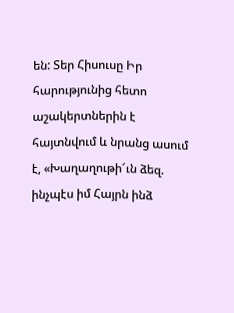են: Տեր Հիսուսը Իր հարությունից հետո աշակերտներին է հայտնվում և նրանց ասում է, «Խաղաղութի՜ւն ձեզ. ինչպէս իմ Հայրն ինձ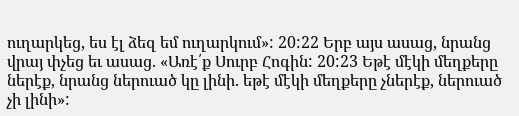ուղարկեց, ես էլ ձեզ եմ ուղարկում»: 20:22 Երբ այս ասաց, նրանց վրայ փչեց եւ ասաց. «Առէ՛ք Սուրբ Հոգին: 20:23 Եթէ մէկի մեղքերը ներէք, նրանց ներուած կը լինի. եթէ մէկի մեղքերը չներէք, ներուած չի լինի»: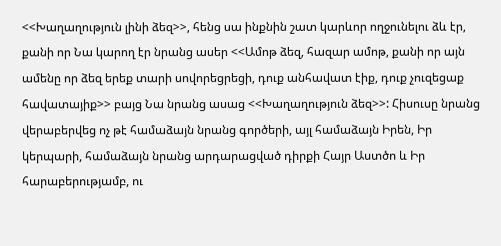<<Խաղաղություն լինի ձեզ>>, հենց սա ինքնին շատ կարևոր ողջունելու ձև էր, քանի որ Նա կարող էր նրանց ասեր <<Ամոթ ձեզ, հազար ամոթ, քանի որ այն ամենը որ ձեզ երեք տարի սովորեցրեցի, դուք անհավատ էիք, դուք չուզեցաք հավատայիք>> բայց Նա նրանց ասաց <<Խաղաղություն ձեզ>>: Հիսուսը նրանց վերաբերվեց ոչ թէ համաձայն նրանց գործերի, այլ համաձայն Իրեն, Իր կերպարի, համաձայն նրանց արդարացված դիրքի Հայր Աստծո և Իր հարաբերությամբ, ու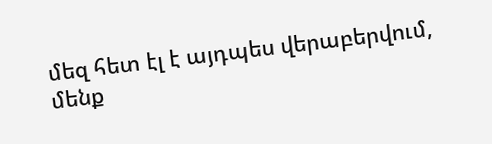մեզ հետ էլ է այդպես վերաբերվում, մենք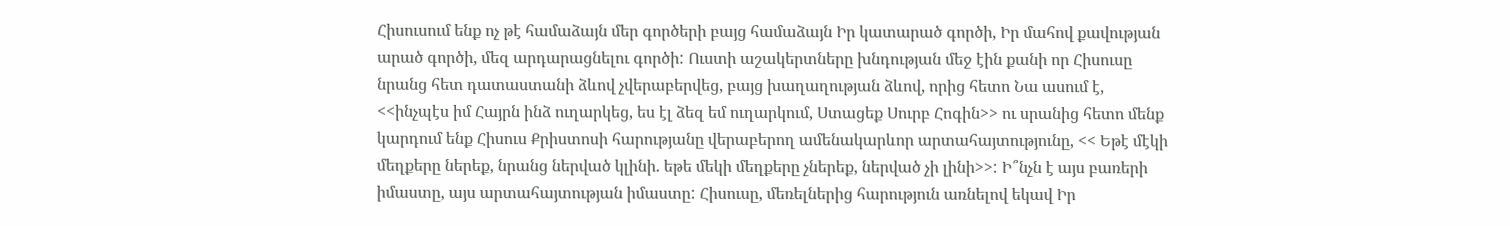Հիսուսում ենք ոչ թէ համաձայն մեր գործերի բայց համաձայն Իր կատարած գործի, Իր մահով քավության արած գործի, մեզ արդարացնելու գործի: Ուստի աշակերտները խնդության մեջ էին քանի որ Հիսուսը նրանց հետ դատաստանի ձևով չվերաբերվեց, բայց խաղաղության ձևով, որից հետո Նա ասում է, <<ինչպէս իմ Հայրն ինձ ուղարկեց, ես էլ ձեզ եմ ուղարկում, Ստացեք Սուրբ Հոգին>> ու սրանից հետո մենք կարդում ենք Հիսուս Քրիստոսի հարությանը վերաբերող ամենակարևոր արտահայտությունը, << Եթէ մէկի մեղքերը ներեք, նրանց ներված կլինի. եթե մեկի մեղքերը չներեք, ներված չի լինի>>: Ի՞նչն է այս բառերի իմաստը, այս արտահայտության իմաստը: Հիսուսը, մեռելներից հարություն առնելով եկավ Իր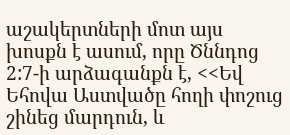աշակերտների մոտ այս խոսքն է ասում, որը Ծննդոց 2:7-ի արձագանքն է, <<Եվ Եհովա Աստվածը հողի փոշուց շինեց մարդուն, և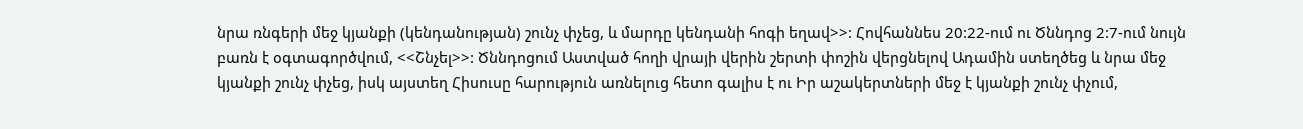նրա ռնգերի մեջ կյանքի (կենդանության) շունչ փչեց, և մարդը կենդանի հոգի եղավ>>: Հովհաննես 20:22-ում ու Ծննդոց 2:7-ում նույն բառն է օգտագործվում, <<Շնչել>>: Ծննդոցում Աստված հողի վրայի վերին շերտի փոշին վերցնելով Ադամին ստեղծեց և նրա մեջ կյանքի շունչ փչեց, իսկ այստեղ Հիսուսը հարություն առնելուց հետո գալիս է ու Իր աշակերտների մեջ է կյանքի շունչ փչում,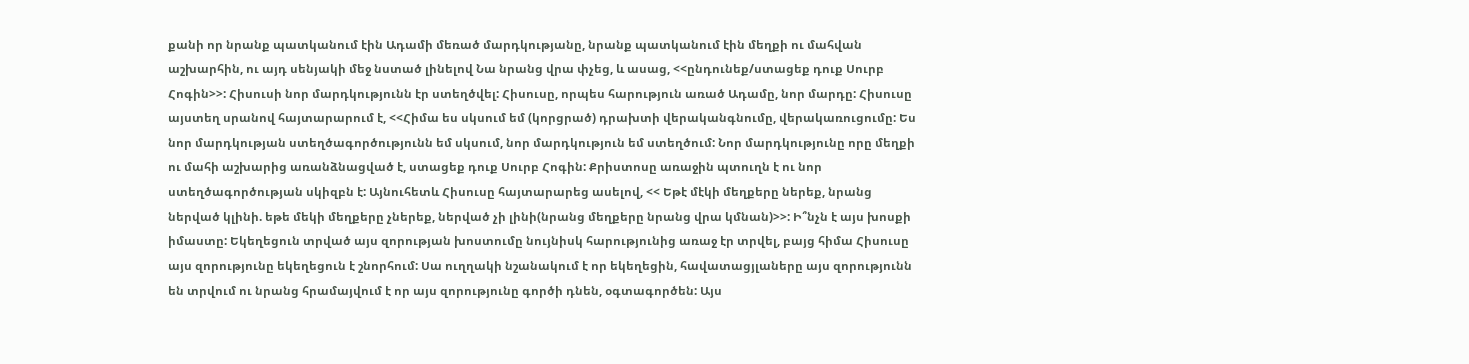քանի որ նրանք պատկանում էին Ադամի մեռած մարդկությանը, նրանք պատկանում էին մեղքի ու մահվան աշխարհին, ու այդ սենյակի մեջ նստած լինելով Նա նրանց վրա փչեց, և ասաց, <<ընդունեք/ստացեք դուք Սուրբ Հոգին>>: Հիսուսի նոր մարդկությունն էր ստեղծվել: Հիսուսը, որպես հարություն առած Ադամը, նոր մարդը: Հիսուսը այստեղ սրանով հայտարարում է, <<Հիմա ես սկսում եմ (կորցրած) դրախտի վերականգնումը, վերակառուցումը: Ես նոր մարդկության ստեղծագործությունն եմ սկսում, նոր մարդկություն եմ ստեղծում: Նոր մարդկությունը որը մեղքի ու մահի աշխարից առանձնացված է, ստացեք դուք Սուրբ Հոգին: Քրիստոսը առաջին պտուղն է ու նոր ստեղծագործության սկիզբն է: Այնուհետև Հիսուսը հայտարարեց ասելով, << Եթէ մէկի մեղքերը ներեք, նրանց ներված կլինի. եթե մեկի մեղքերը չներեք, ներված չի լինի(նրանց մեղքերը նրանց վրա կմնան)>>: Ի՞նչն է այս խոսքի իմաստը: Եկեղեցուն տրված այս զորության խոստումը նույնիսկ հարությունից առաջ էր տրվել, բայց հիմա Հիսուսը այս զորությունը եկեղեցուն է շնորհում: Սա ուղղակի նշանակում է որ եկեղեցին, հավատացյլաները այս զորությունն են տրվում ու նրանց հրամայվում է որ այս զորությունը գործի դնեն, օգտագործեն: Այս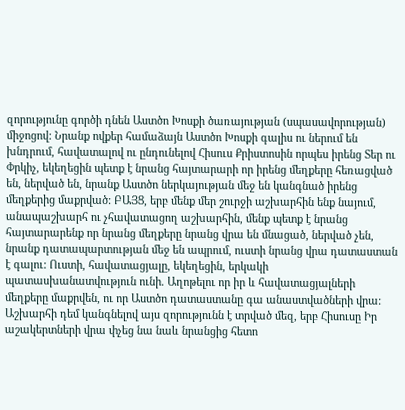զորությունը գործի դնեն Աստծո Խոսքի ծառայության (սպասավորության) միջոցով: Նրանք ովքեր համաձայն Աստծո Խոսքի գալիս ու ներում են խնդրում, հավատալով ու ընդունելով Հիսուս Քրիստոսին որպես իրենց Տեր ու Փրկիչ, եկեղեցին պետք է նրանց հայտարարի որ իրենց մեղքերը հեռացված են, ներված են, նրանք Աստծո ներկայության մեջ են կանգնած իրենց մեղքերից մաքրված: ԲԱՅՑ, երբ մենք մեր շուրջի աշխարհին ենք նայում, անապաշխարհ ու չհավատացող աշխարհին, մենք պետք է նրանց հայտարարենք որ նրանց մեղքերը նրանց վրա են մնացած, ներված չեն, նրանք դատապարտության մեջ են ապրում, ուստի նրանց վրա դատաստան է գալու: Ուստի, հավատացյալը, եկեղեցին, երկակի պատասխանատվություն ունի. Աղոթելու որ իր և հավատացյալների մեղքերը մաքրվեն, ու որ Աստծո դատաստանը գա անաստվածների վրա: Աշխարհի դեմ կանգնելով այս զորությունն է տրված մեզ, երբ Հիսուսը Իր աշակերտների վրա փչեց նա նաև նրանցից հետո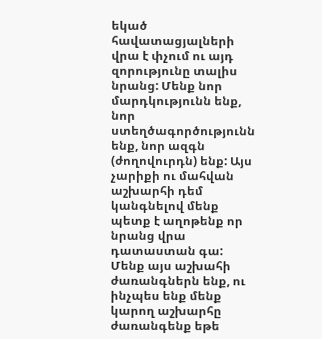եկած հավատացյալների վրա է փչում ու այդ զորությունը տալիս նրանց: Մենք նոր մարդկությունն ենք, նոր ստեղծագործությունն ենք, նոր ազգն (ժողովուրդն) ենք: Այս չարիքի ու մահվան աշխարհի դեմ կանգնելով մենք պետք է աղոթենք որ նրանց վրա դատաստան գա: Մենք այս աշխահի ժառանգներն ենք, ու ինչպես ենք մենք կարող աշխարհը ժառանգենք եթե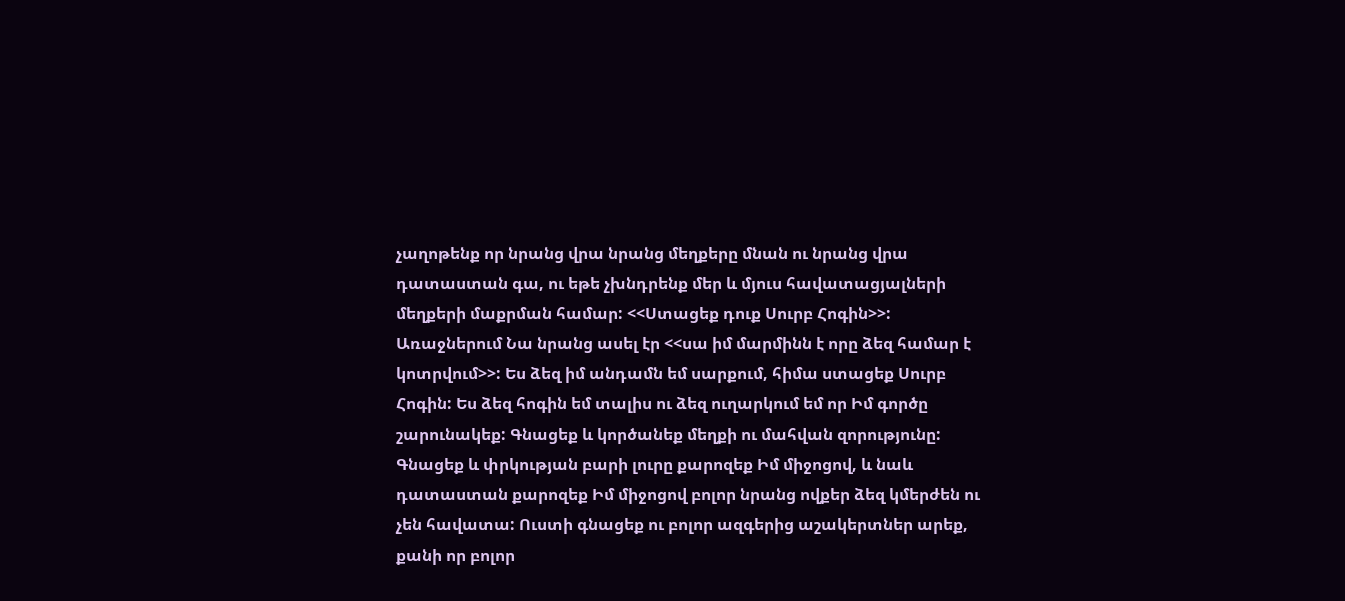չաղոթենք որ նրանց վրա նրանց մեղքերը մնան ու նրանց վրա դատաստան գա, ու եթե չխնդրենք մեր և մյուս հավատացյալների մեղքերի մաքրման համար: <<Ստացեք դուք Սուրբ Հոգին>>: Առաջներում Նա նրանց ասել էր <<սա իմ մարմինն է որը ձեզ համար է կոտրվում>>: Ես ձեզ իմ անդամն եմ սարքում, հիմա ստացեք Սուրբ Հոգին: Ես ձեզ հոգին եմ տալիս ու ձեզ ուղարկում եմ որ Իմ գործը շարունակեք: Գնացեք և կործանեք մեղքի ու մահվան զորությունը: Գնացեք և փրկության բարի լուրը քարոզեք Իմ միջոցով, և նաև դատաստան քարոզեք Իմ միջոցով բոլոր նրանց ովքեր ձեզ կմերժեն ու չեն հավատա: Ուստի գնացեք ու բոլոր ազգերից աշակերտներ արեք, քանի որ բոլոր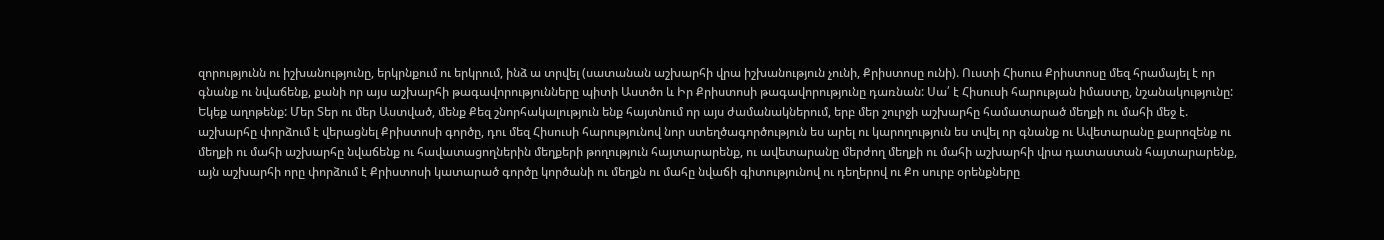զորությունն ու իշխանությունը, երկրնքում ու երկրում, ինձ ա տրվել (սատանան աշխարհի վրա իշխանություն չունի, Քրիստոսը ունի). Ուստի Հիսուս Քրիստոսը մեզ հրամայել է որ գնանք ու նվաճենք, քանի որ այս աշխարհի թագավորությունները պիտի Աստծո և Իր Քրիստոսի թագավորությունը դառնան: Սա՛ է Հիսուսի հարության իմաստը, նշանակությունը: Եկեք աղոթենք: Մեր Տեր ու մեր Աստված, մենք Քեզ շնորհակալություն ենք հայտնում որ այս ժամանակներում, երբ մեր շուրջի աշխարհը համատարած մեղքի ու մահի մեջ է. աշխարհը փորձում է վերացնել Քրիստոսի գործը, դու մեզ Հիսուսի հարությունով նոր ստեղծագործություն ես արել ու կարողություն ես տվել որ գնանք ու Ավետարանը քարոզենք ու մեղքի ու մահի աշխարհը նվաճենք ու հավատացողներին մեղքերի թողություն հայտարարենք, ու ավետարանը մերժող մեղքի ու մահի աշխարհի վրա դատաստան հայտարարենք, այն աշխարհի որը փորձում է Քրիստոսի կատարած գործը կործանի ու մեղքն ու մահը նվաճի գիտությունով ու դեղերով ու Քո սուրբ օրենքները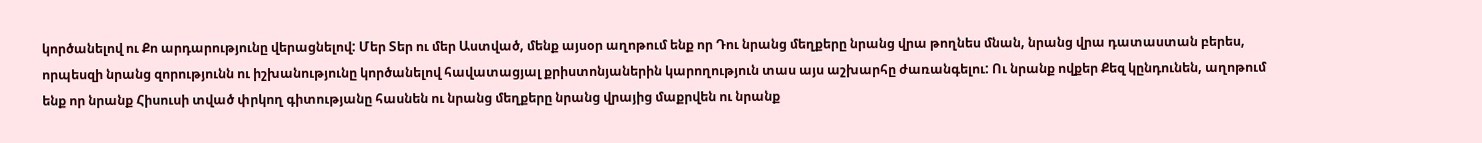կործանելով ու Քո արդարությունը վերացնելով: Մեր Տեր ու մեր Աստված, մենք այսօր աղոթում ենք որ Դու նրանց մեղքերը նրանց վրա թողնես մնան, նրանց վրա դատաստան բերես, որպեսզի նրանց զորությունն ու իշխանությունը կործանելով հավատացյալ քրիստոնյաներին կարողություն տաս այս աշխարհը ժառանգելու: Ու նրանք ովքեր Քեզ կընդունեն, աղոթում ենք որ նրանք Հիսուսի տված փրկող գիտությանը հասնեն ու նրանց մեղքերը նրանց վրայից մաքրվեն ու նրանք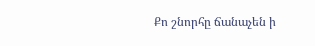Քո շնորհը ճանաչեն ի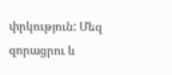փրկություն: Մեզ զորացրու և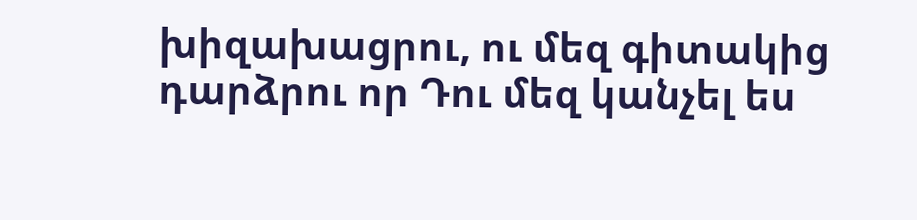խիզախացրու, ու մեզ գիտակից դարձրու որ Դու մեզ կանչել ես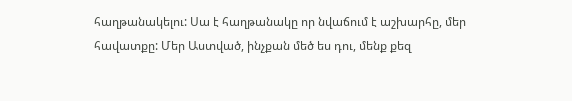հաղթանակելու: Սա է հաղթանակը որ նվաճում է աշխարհը, մեր հավատքը: Մեր Աստված, ինչքան մեծ ես դու, մենք քեզ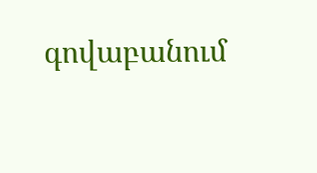գովաբանում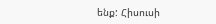ենք: Հիսուսի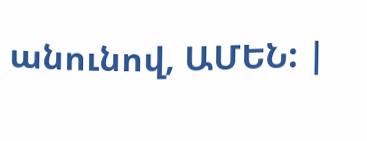անունով, ԱՄԵՆ: |